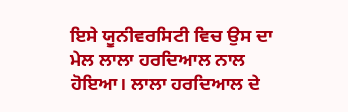ਇਸੇ ਯੂਨੀਵਰਸਿਟੀ ਵਿਚ ਉਸ ਦਾ ਮੇਲ ਲਾਲਾ ਹਰਦਿਆਲ ਨਾਲ ਹੋਇਆ। ਲਾਲਾ ਹਰਦਿਆਲ ਦੇ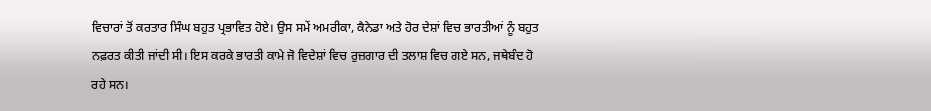ਵਿਚਾਰਾਂ ਤੋਂ ਕਰਤਾਰ ਸਿੰਘ ਬਹੁਤ ਪ੍ਰਭਾਵਿਤ ਹੋਏ। ਉਸ ਸਮੇਂ ਅਮਰੀਕਾ, ਕੈਨੇਡਾ ਅਤੇ ਹੋਰ ਦੇਸ਼ਾਂ ਵਿਚ ਭਾਰਤੀਆਂ ਨੂੰ ਬਹੁਤ ਨਫ਼ਰਤ ਕੀਤੀ ਜਾਂਦੀ ਸੀ। ਇਸ ਕਰਕੇ ਭਾਰਤੀ ਕਾਮੇ ਜੋ ਵਿਦੇਸ਼ਾਂ ਵਿਚ ਰੁਜ਼ਗਾਰ ਦੀ ਤਲਾਸ਼ ਵਿਚ ਗਏ ਸਨ, ਜਥੇਬੰਦ ਹੋ ਰਹੇ ਸਨ।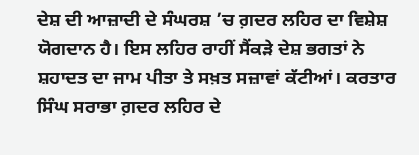ਦੇਸ਼ ਦੀ ਆਜ਼ਾਦੀ ਦੇ ਸੰਘਰਸ਼ ’ਚ ਗ਼ਦਰ ਲਹਿਰ ਦਾ ਵਿਸ਼ੇਸ਼ ਯੋਗਦਾਨ ਹੈ। ਇਸ ਲਹਿਰ ਰਾਹੀਂ ਸੈਂਕੜੇ ਦੇਸ਼ ਭਗਤਾਂ ਨੇ ਸ਼ਹਾਦਤ ਦਾ ਜਾਮ ਪੀਤਾ ਤੇ ਸਖ਼ਤ ਸਜ਼ਾਵਾਂ ਕੱਟੀਆਂ। ਕਰਤਾਰ ਸਿੰਘ ਸਰਾਭਾ ਗ਼ਦਰ ਲਹਿਰ ਦੇ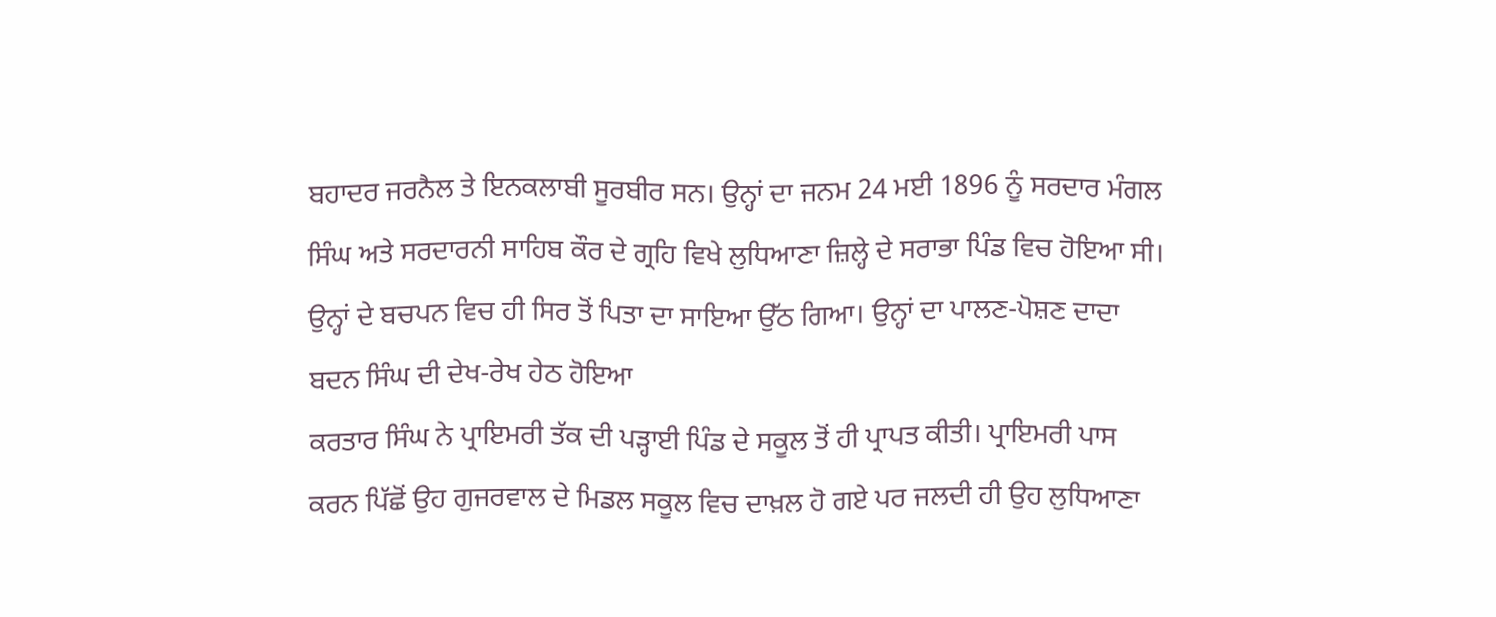ਬਹਾਦਰ ਜਰਨੈਲ ਤੇ ਇਨਕਲਾਬੀ ਸੂਰਬੀਰ ਸਨ। ਉਨ੍ਹਾਂ ਦਾ ਜਨਮ 24 ਮਈ 1896 ਨੂੰ ਸਰਦਾਰ ਮੰਗਲ ਸਿੰਘ ਅਤੇ ਸਰਦਾਰਨੀ ਸਾਹਿਬ ਕੌਰ ਦੇ ਗ੍ਰਹਿ ਵਿਖੇ ਲੁਧਿਆਣਾ ਜ਼ਿਲ੍ਹੇ ਦੇ ਸਰਾਭਾ ਪਿੰਡ ਵਿਚ ਹੋਇਆ ਸੀ। ਉਨ੍ਹਾਂ ਦੇ ਬਚਪਨ ਵਿਚ ਹੀ ਸਿਰ ਤੋਂ ਪਿਤਾ ਦਾ ਸਾਇਆ ਉੱਠ ਗਿਆ। ਉਨ੍ਹਾਂ ਦਾ ਪਾਲਣ-ਪੋਸ਼ਣ ਦਾਦਾ ਬਦਨ ਸਿੰਘ ਦੀ ਦੇਖ-ਰੇਖ ਹੇਠ ਹੋਇਆ
ਕਰਤਾਰ ਸਿੰਘ ਨੇ ਪ੍ਰਾਇਮਰੀ ਤੱਕ ਦੀ ਪੜ੍ਹਾਈ ਪਿੰਡ ਦੇ ਸਕੂਲ ਤੋਂ ਹੀ ਪ੍ਰਾਪਤ ਕੀਤੀ। ਪ੍ਰਾਇਮਰੀ ਪਾਸ ਕਰਨ ਪਿੱਛੋਂ ਉਹ ਗੁਜਰਵਾਲ ਦੇ ਮਿਡਲ ਸਕੂਲ ਵਿਚ ਦਾਖ਼ਲ ਹੋ ਗਏ ਪਰ ਜਲਦੀ ਹੀ ਉਹ ਲੁਧਿਆਣਾ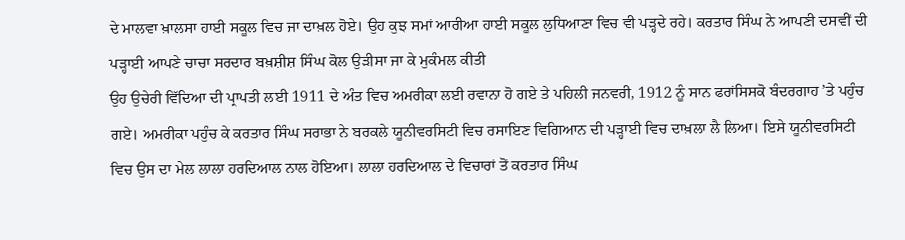ਦੇ ਮਾਲਵਾ ਖ਼ਾਲਸਾ ਹਾਈ ਸਕੂਲ ਵਿਚ ਜਾ ਦਾਖ਼ਲ ਹੋਏ। ਉਹ ਕੁਝ ਸਮਾਂ ਆਰੀਆ ਹਾਈ ਸਕੂਲ ਲੁਧਿਆਣਾ ਵਿਚ ਵੀ ਪੜ੍ਹਦੇ ਰਹੇ। ਕਰਤਾਰ ਸਿੰਘ ਨੇ ਆਪਣੀ ਦਸਵੀਂ ਦੀ ਪੜ੍ਹਾਈ ਆਪਣੇ ਚਾਚਾ ਸਰਦਾਰ ਬਖ਼ਸ਼ੀਸ਼ ਸਿੰਘ ਕੋਲ ਉੜੀਸਾ ਜਾ ਕੇ ਮੁਕੰਮਲ ਕੀਤੀ
ਉਹ ਉਚੇਰੀ ਵਿੱਦਿਆ ਦੀ ਪ੍ਰਾਪਤੀ ਲਈ 1911 ਦੇ ਅੰਤ ਵਿਚ ਅਮਰੀਕਾ ਲਈ ਰਵਾਨਾ ਹੋ ਗਏ ਤੇ ਪਹਿਲੀ ਜਨਵਰੀ, 1912 ਨੂੰ ਸਾਨ ਫਰਾਂਸਿਸਕੋ ਬੰਦਰਗਾਹ ’ਤੇ ਪਹੁੰਚ ਗਏ। ਅਮਰੀਕਾ ਪਹੁੰਚ ਕੇ ਕਰਤਾਰ ਸਿੰਘ ਸਰਾਭਾ ਨੇ ਬਰਕਲੇ ਯੂਨੀਵਰਸਿਟੀ ਵਿਚ ਰਸਾਇਣ ਵਿਗਿਆਨ ਦੀ ਪੜ੍ਹਾਈ ਵਿਚ ਦਾਖ਼ਲਾ ਲੈ ਲਿਆ। ਇਸੇ ਯੂਨੀਵਰਸਿਟੀ ਵਿਚ ਉਸ ਦਾ ਮੇਲ ਲਾਲਾ ਹਰਦਿਆਲ ਨਾਲ ਹੋਇਆ। ਲਾਲਾ ਹਰਦਿਆਲ ਦੇ ਵਿਚਾਰਾਂ ਤੋਂ ਕਰਤਾਰ ਸਿੰਘ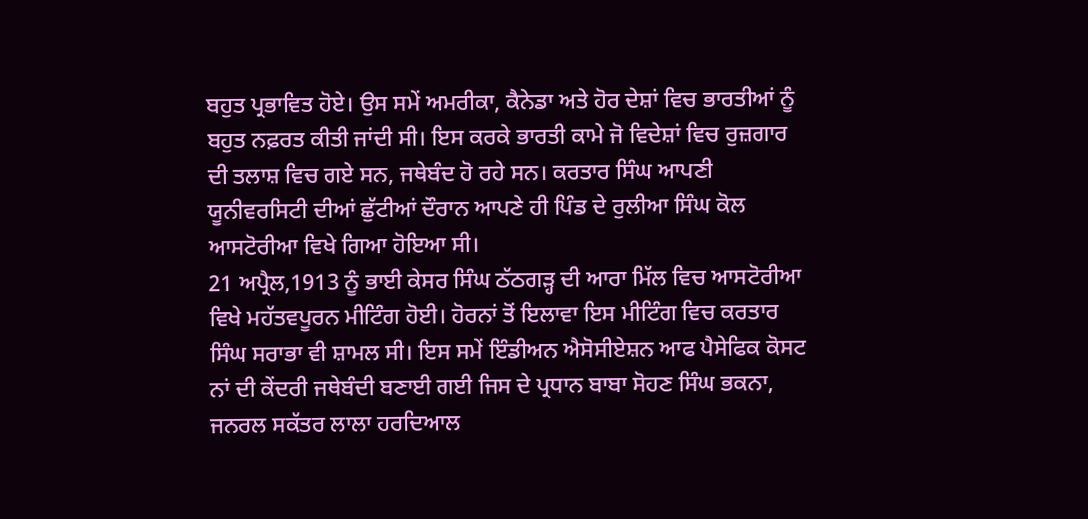ਬਹੁਤ ਪ੍ਰਭਾਵਿਤ ਹੋਏ। ਉਸ ਸਮੇਂ ਅਮਰੀਕਾ, ਕੈਨੇਡਾ ਅਤੇ ਹੋਰ ਦੇਸ਼ਾਂ ਵਿਚ ਭਾਰਤੀਆਂ ਨੂੰ ਬਹੁਤ ਨਫ਼ਰਤ ਕੀਤੀ ਜਾਂਦੀ ਸੀ। ਇਸ ਕਰਕੇ ਭਾਰਤੀ ਕਾਮੇ ਜੋ ਵਿਦੇਸ਼ਾਂ ਵਿਚ ਰੁਜ਼ਗਾਰ ਦੀ ਤਲਾਸ਼ ਵਿਚ ਗਏ ਸਨ, ਜਥੇਬੰਦ ਹੋ ਰਹੇ ਸਨ। ਕਰਤਾਰ ਸਿੰਘ ਆਪਣੀ ਯੂਨੀਵਰਸਿਟੀ ਦੀਆਂ ਛੁੱਟੀਆਂ ਦੌਰਾਨ ਆਪਣੇ ਹੀ ਪਿੰਡ ਦੇ ਰੁਲੀਆ ਸਿੰਘ ਕੋਲ ਆਸਟੋਰੀਆ ਵਿਖੇ ਗਿਆ ਹੋਇਆ ਸੀ।
21 ਅਪ੍ਰੈਲ,1913 ਨੂੰ ਭਾਈ ਕੇਸਰ ਸਿੰਘ ਠੱਠਗੜ੍ਹ ਦੀ ਆਰਾ ਮਿੱਲ ਵਿਚ ਆਸਟੋਰੀਆ ਵਿਖੇ ਮਹੱਤਵਪੂਰਨ ਮੀਟਿੰਗ ਹੋਈ। ਹੋਰਨਾਂ ਤੋਂ ਇਲਾਵਾ ਇਸ ਮੀਟਿੰਗ ਵਿਚ ਕਰਤਾਰ ਸਿੰਘ ਸਰਾਭਾ ਵੀ ਸ਼ਾਮਲ ਸੀ। ਇਸ ਸਮੇਂ ਇੰਡੀਅਨ ਐਸੋਸੀਏਸ਼ਨ ਆਫ ਪੈਸੇਫਿਕ ਕੋਸਟ ਨਾਂ ਦੀ ਕੇਂਦਰੀ ਜਥੇਬੰਦੀ ਬਣਾਈ ਗਈ ਜਿਸ ਦੇ ਪ੍ਰਧਾਨ ਬਾਬਾ ਸੋਹਣ ਸਿੰਘ ਭਕਨਾ, ਜਨਰਲ ਸਕੱਤਰ ਲਾਲਾ ਹਰਦਿਆਲ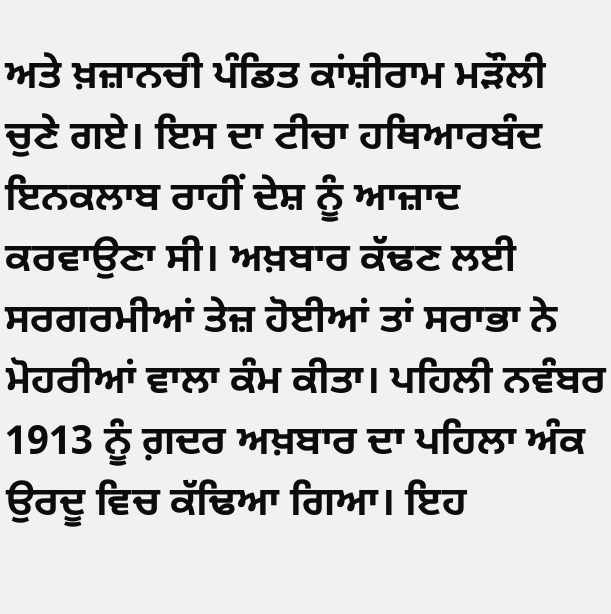ਅਤੇ ਖ਼ਜ਼ਾਨਚੀ ਪੰਡਿਤ ਕਾਂਸ਼ੀਰਾਮ ਮੜੌਲੀ ਚੁਣੇ ਗਏ। ਇਸ ਦਾ ਟੀਚਾ ਹਥਿਆਰਬੰਦ ਇਨਕਲਾਬ ਰਾਹੀਂ ਦੇਸ਼ ਨੂੰ ਆਜ਼ਾਦ ਕਰਵਾਉਣਾ ਸੀ। ਅਖ਼ਬਾਰ ਕੱਢਣ ਲਈ ਸਰਗਰਮੀਆਂ ਤੇਜ਼ ਹੋਈਆਂ ਤਾਂ ਸਰਾਭਾ ਨੇ ਮੋਹਰੀਆਂ ਵਾਲਾ ਕੰਮ ਕੀਤਾ। ਪਹਿਲੀ ਨਵੰਬਰ 1913 ਨੂੰ ਗ਼ਦਰ ਅਖ਼ਬਾਰ ਦਾ ਪਹਿਲਾ ਅੰਕ ਉਰਦੂ ਵਿਚ ਕੱਢਿਆ ਗਿਆ। ਇਹ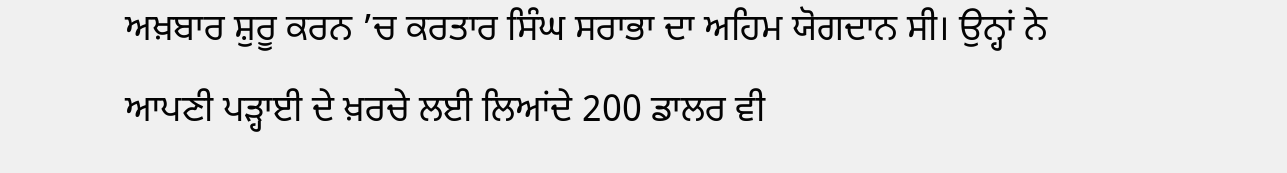ਅਖ਼ਬਾਰ ਸ਼ੁਰੂ ਕਰਨ ’ਚ ਕਰਤਾਰ ਸਿੰਘ ਸਰਾਭਾ ਦਾ ਅਹਿਮ ਯੋਗਦਾਨ ਸੀ। ਉਨ੍ਹਾਂ ਨੇ ਆਪਣੀ ਪੜ੍ਹਾਈ ਦੇ ਖ਼ਰਚੇ ਲਈ ਲਿਆਂਦੇ 200 ਡਾਲਰ ਵੀ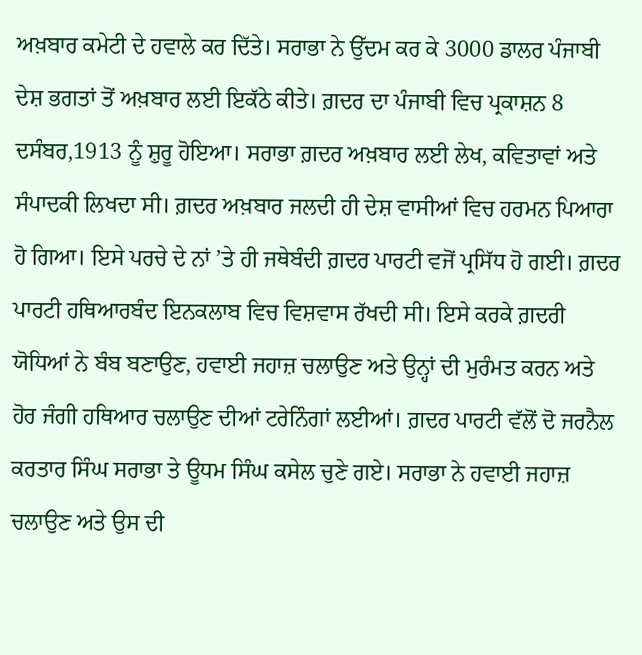ਅਖ਼ਬਾਰ ਕਮੇਟੀ ਦੇ ਹਵਾਲੇ ਕਰ ਦਿੱਤੇ। ਸਰਾਭਾ ਨੇ ਉੱਦਮ ਕਰ ਕੇ 3000 ਡਾਲਰ ਪੰਜਾਬੀ ਦੇਸ਼ ਭਗਤਾਂ ਤੋਂ ਅਖ਼ਬਾਰ ਲਈ ਇਕੱਠੇ ਕੀਤੇ। ਗ਼ਦਰ ਦਾ ਪੰਜਾਬੀ ਵਿਚ ਪ੍ਰਕਾਸ਼ਨ 8 ਦਸੰਬਰ,1913 ਨੂੰ ਸ਼ੁਰੂ ਹੋਇਆ। ਸਰਾਭਾ ਗ਼ਦਰ ਅਖ਼ਬਾਰ ਲਈ ਲੇਖ, ਕਵਿਤਾਵਾਂ ਅਤੇ ਸੰਪਾਦਕੀ ਲਿਖਦਾ ਸੀ। ਗ਼ਦਰ ਅਖ਼ਬਾਰ ਜਲਦੀ ਹੀ ਦੇਸ਼ ਵਾਸੀਆਂ ਵਿਚ ਹਰਮਨ ਪਿਆਰਾ ਹੋ ਗਿਆ। ਇਸੇ ਪਰਚੇ ਦੇ ਨਾਂ ’ਤੇ ਹੀ ਜਥੇਬੰਦੀ ਗ਼ਦਰ ਪਾਰਟੀ ਵਜੋਂ ਪ੍ਰਸਿੱਧ ਹੋ ਗਈ। ਗ਼ਦਰ ਪਾਰਟੀ ਹਥਿਆਰਬੰਦ ਇਨਕਲਾਬ ਵਿਚ ਵਿਸ਼ਵਾਸ ਰੱਖਦੀ ਸੀ। ਇਸੇ ਕਰਕੇ ਗ਼ਦਰੀ ਯੋਧਿਆਂ ਨੇ ਬੰਬ ਬਣਾਉਣ, ਹਵਾਈ ਜਹਾਜ਼ ਚਲਾਉਣ ਅਤੇ ਉਨ੍ਹਾਂ ਦੀ ਮੁਰੰਮਤ ਕਰਨ ਅਤੇ ਹੋਰ ਜੰਗੀ ਹਥਿਆਰ ਚਲਾਉਣ ਦੀਆਂ ਟਰੇਨਿੰਗਾਂ ਲਈਆਂ। ਗ਼ਦਰ ਪਾਰਟੀ ਵੱਲੋਂ ਦੋ ਜਰਨੈਲ ਕਰਤਾਰ ਸਿੰਘ ਸਰਾਭਾ ਤੇ ਊਧਮ ਸਿੰਘ ਕਸੇਲ ਚੁਣੇ ਗਏ। ਸਰਾਭਾ ਨੇ ਹਵਾਈ ਜਹਾਜ਼ ਚਲਾਉਣ ਅਤੇ ਉਸ ਦੀ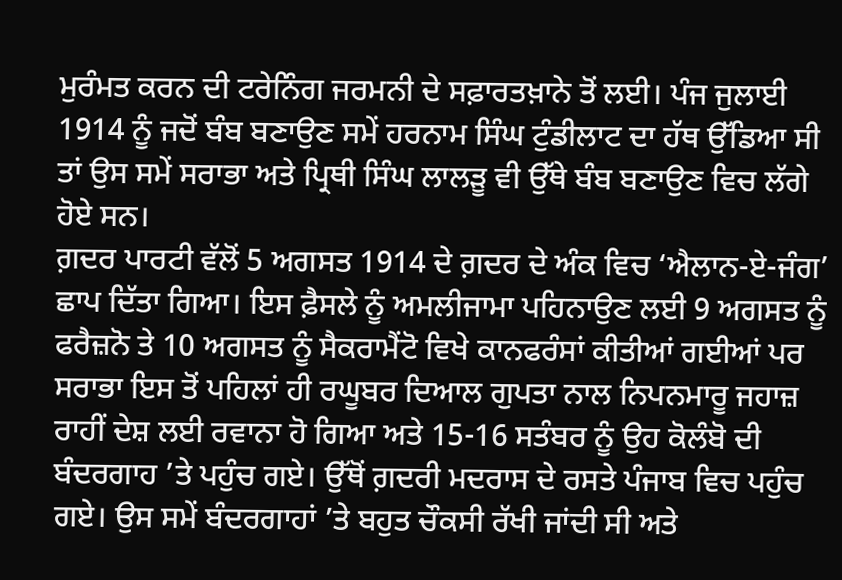ਮੁਰੰਮਤ ਕਰਨ ਦੀ ਟਰੇਨਿੰਗ ਜਰਮਨੀ ਦੇ ਸਫ਼ਾਰਤਖ਼ਾਨੇ ਤੋਂ ਲਈ। ਪੰਜ ਜੁਲਾਈ 1914 ਨੂੰ ਜਦੋਂ ਬੰਬ ਬਣਾਉਣ ਸਮੇਂ ਹਰਨਾਮ ਸਿੰਘ ਟੁੰਡੀਲਾਟ ਦਾ ਹੱਥ ਉੱਡਿਆ ਸੀ ਤਾਂ ਉਸ ਸਮੇਂ ਸਰਾਭਾ ਅਤੇ ਪ੍ਰਿਥੀ ਸਿੰਘ ਲਾਲੜੂ ਵੀ ਉੱਥੇ ਬੰਬ ਬਣਾਉਣ ਵਿਚ ਲੱਗੇ ਹੋਏ ਸਨ।
ਗ਼ਦਰ ਪਾਰਟੀ ਵੱਲੋਂ 5 ਅਗਸਤ 1914 ਦੇ ਗ਼ਦਰ ਦੇ ਅੰਕ ਵਿਚ ‘ਐਲਾਨ-ਏ-ਜੰਗ’ ਛਾਪ ਦਿੱਤਾ ਗਿਆ। ਇਸ ਫ਼ੈਸਲੇ ਨੂੰ ਅਮਲੀਜਾਮਾ ਪਹਿਨਾਉਣ ਲਈ 9 ਅਗਸਤ ਨੂੰ ਫਰੈਜ਼ਨੋ ਤੇ 10 ਅਗਸਤ ਨੂੰ ਸੈਕਰਾਮੈਂਟੋ ਵਿਖੇ ਕਾਨਫਰੰਸਾਂ ਕੀਤੀਆਂ ਗਈਆਂ ਪਰ ਸਰਾਭਾ ਇਸ ਤੋਂ ਪਹਿਲਾਂ ਹੀ ਰਘੂਬਰ ਦਿਆਲ ਗੁਪਤਾ ਨਾਲ ਨਿਪਨਮਾਰੂ ਜਹਾਜ਼ ਰਾਹੀਂ ਦੇਸ਼ ਲਈ ਰਵਾਨਾ ਹੋ ਗਿਆ ਅਤੇ 15-16 ਸਤੰਬਰ ਨੂੰ ਉਹ ਕੋਲੰਬੋ ਦੀ ਬੰਦਰਗਾਹ ’ਤੇ ਪਹੁੰਚ ਗਏ। ਉੱਥੋਂ ਗ਼ਦਰੀ ਮਦਰਾਸ ਦੇ ਰਸਤੇ ਪੰਜਾਬ ਵਿਚ ਪਹੁੰਚ ਗਏ। ਉਸ ਸਮੇਂ ਬੰਦਰਗਾਹਾਂ ’ਤੇ ਬਹੁਤ ਚੌਕਸੀ ਰੱਖੀ ਜਾਂਦੀ ਸੀ ਅਤੇ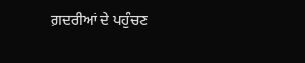ਗ਼ਦਰੀਆਂ ਦੇ ਪਹੁੰਚਣ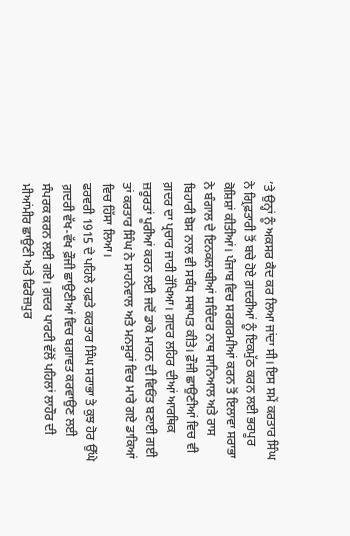’ਤੇ ਉਨ੍ਹਾਂ ਨੂੰ ਅਕਸਰ ਕੈਦ ਕਰ ਲਿਆ ਜਾਂਦਾ ਸੀ। ਇਸ ਸਮੇਂ ਕਰਤਾਰ ਸਿੰਘ ਨੇ ਗ੍ਰਿਫ਼ਤਾਰੀ ਤੋਂ ਬਚੇ ਹੋਏ ਗ਼ਦਰੀਆਂ ਨੂੰ ਇਕਮੁੱਠ ਕਰਨ ਲਈ ਭਰਪੂਰ ਕੋਸ਼ਿਸ਼ਾਂ ਕੀਤੀਆਂ। ਪੰਜਾਬ ਵਿਚ ਸਰਗਰਮੀਆਂ ਕਰਨ ਤੋਂ ਇਲਾਵਾ ਸਰਾਭਾ ਨੇ ਬੰਗਾਲ ਦੇ ਇਨਕਲਾਬੀਆਂ ਸਚਿੰਦਰ ਨਾਥ ਸਾਨਿਆਲ ਅਤੇ ਰਾਸ ਬਿਹਾਰੀ ਬੋਸ ਨਾਲ ਵੀ ਸਬੰਧ ਸਥਾਪਤ ਕੀਤੇ। ਫ਼ੌਜੀ ਛਾਉਣੀਆਂ ਵਿਚ ਵੀ ਗ਼ਦਰ ਦਾ ਪ੍ਰਚਾਰ ਜਾਰੀ ਰੱਖਿਆ। ਗ਼ਦਰ ਲਹਿਰ ਦੀਆਂ ਆਰਥਿਕ ਜ਼ਰੂਰਤਾਂ ਪੂਰੀਆਂ ਕਰਨ ਲਈ ਜਦੋਂ ਡਾਕੇ ਮਾਰਨ ਦੀ ਵਿਓਂਤ ਬਣਾਈ ਗਈ ਤਾਂ ਕਰਤਾਰ ਸਿੰਘ ਨੇ ਸਾਹਨੇਵਾਲ ਅਤੇ ਮਨਸੂਰਾਂ ਵਿਚ ਮਾਰੇ ਗਏ ਡਾਕਿਆਂ ਵਿਚ ਹਿੱਸਾ ਲਿਆ।
ਫਰਵਰੀ 1915 ਦੇ ਪਹਿਲੇ ਹਫ਼ਤੇ ਕਰਤਾਰ ਸਿੰਘ ਸਰਾਭਾ ਤੇ ਕੁਝ ਹੋਰ ਉੱਘੇ ਗ਼ਦਰੀ ਵੱਖ-ਵੱਖ ਫ਼ੌਜੀ ਛਾਉਣੀਆਂ ਵਿਚ ਬਗ਼ਾਵਤ ਕਰਵਾਉਣ ਲਈ ਸੰਪਰਕ ਕਰਨ ਲਈ ਗਏ। ਗ਼ਦਰ ਪਾਰਟੀ ਵੱਲੋਂ ਪਹਿਲਾਂ ਲਾਹੌਰ ਦੀ ਮੀਆਂਮੀਰ ਛਾਉਣੀ ਅਤੇ ਫਿਰੋਜ਼ਪੁਰ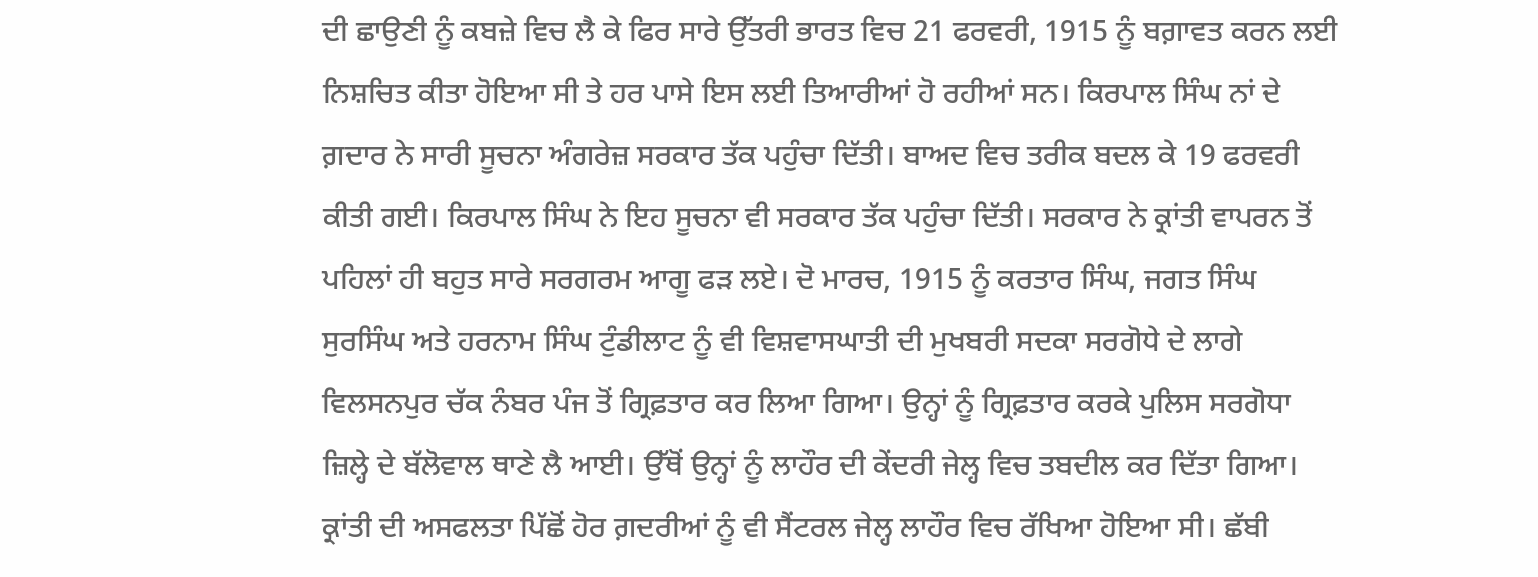ਦੀ ਛਾਉਣੀ ਨੂੰ ਕਬਜ਼ੇ ਵਿਚ ਲੈ ਕੇ ਫਿਰ ਸਾਰੇ ਉੱਤਰੀ ਭਾਰਤ ਵਿਚ 21 ਫਰਵਰੀ, 1915 ਨੂੰ ਬਗ਼ਾਵਤ ਕਰਨ ਲਈ ਨਿਸ਼ਚਿਤ ਕੀਤਾ ਹੋਇਆ ਸੀ ਤੇ ਹਰ ਪਾਸੇ ਇਸ ਲਈ ਤਿਆਰੀਆਂ ਹੋ ਰਹੀਆਂ ਸਨ। ਕਿਰਪਾਲ ਸਿੰਘ ਨਾਂ ਦੇ ਗ਼ਦਾਰ ਨੇ ਸਾਰੀ ਸੂਚਨਾ ਅੰਗਰੇਜ਼ ਸਰਕਾਰ ਤੱਕ ਪਹੁੰਚਾ ਦਿੱਤੀ। ਬਾਅਦ ਵਿਚ ਤਰੀਕ ਬਦਲ ਕੇ 19 ਫਰਵਰੀ ਕੀਤੀ ਗਈ। ਕਿਰਪਾਲ ਸਿੰਘ ਨੇ ਇਹ ਸੂਚਨਾ ਵੀ ਸਰਕਾਰ ਤੱਕ ਪਹੁੰਚਾ ਦਿੱਤੀ। ਸਰਕਾਰ ਨੇ ਕ੍ਰਾਂਤੀ ਵਾਪਰਨ ਤੋਂ ਪਹਿਲਾਂ ਹੀ ਬਹੁਤ ਸਾਰੇ ਸਰਗਰਮ ਆਗੂ ਫੜ ਲਏ। ਦੋ ਮਾਰਚ, 1915 ਨੂੰ ਕਰਤਾਰ ਸਿੰਘ, ਜਗਤ ਸਿੰਘ ਸੁਰਸਿੰਘ ਅਤੇ ਹਰਨਾਮ ਸਿੰਘ ਟੁੰਡੀਲਾਟ ਨੂੰ ਵੀ ਵਿਸ਼ਵਾਸਘਾਤੀ ਦੀ ਮੁਖਬਰੀ ਸਦਕਾ ਸਰਗੋਧੇ ਦੇ ਲਾਗੇ ਵਿਲਸਨਪੁਰ ਚੱਕ ਨੰਬਰ ਪੰਜ ਤੋਂ ਗ੍ਰਿਫ਼ਤਾਰ ਕਰ ਲਿਆ ਗਿਆ। ਉਨ੍ਹਾਂ ਨੂੰ ਗ੍ਰਿਫ਼ਤਾਰ ਕਰਕੇ ਪੁਲਿਸ ਸਰਗੋਧਾ ਜ਼ਿਲ੍ਹੇ ਦੇ ਬੱਲੋਵਾਲ ਥਾਣੇ ਲੈ ਆਈ। ਉੱਥੋਂ ਉਨ੍ਹਾਂ ਨੂੰ ਲਾਹੌਰ ਦੀ ਕੇਂਦਰੀ ਜੇਲ੍ਹ ਵਿਚ ਤਬਦੀਲ ਕਰ ਦਿੱਤਾ ਗਿਆ। ਕ੍ਰਾਂਤੀ ਦੀ ਅਸਫਲਤਾ ਪਿੱਛੋਂ ਹੋਰ ਗ਼ਦਰੀਆਂ ਨੂੰ ਵੀ ਸੈਂਟਰਲ ਜੇਲ੍ਹ ਲਾਹੌਰ ਵਿਚ ਰੱਖਿਆ ਹੋਇਆ ਸੀ। ਛੱਬੀ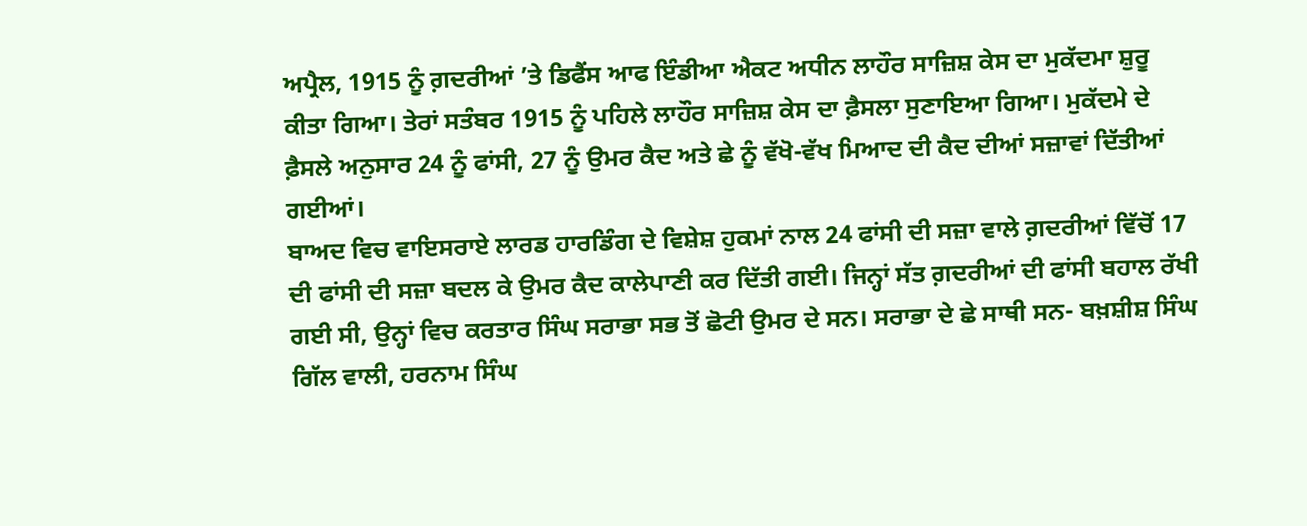ਅਪ੍ਰੈਲ, 1915 ਨੂੰ ਗ਼ਦਰੀਆਂ ’ਤੇ ਡਿਫੈਂਸ ਆਫ ਇੰਡੀਆ ਐਕਟ ਅਧੀਨ ਲਾਹੌਰ ਸਾਜ਼ਿਸ਼ ਕੇਸ ਦਾ ਮੁਕੱਦਮਾ ਸ਼ੁਰੂ ਕੀਤਾ ਗਿਆ। ਤੇਰਾਂ ਸਤੰਬਰ 1915 ਨੂੰ ਪਹਿਲੇ ਲਾਹੌਰ ਸਾਜ਼ਿਸ਼ ਕੇਸ ਦਾ ਫ਼ੈਸਲਾ ਸੁਣਾਇਆ ਗਿਆ। ਮੁਕੱਦਮੇ ਦੇ ਫ਼ੈਸਲੇ ਅਨੁਸਾਰ 24 ਨੂੰ ਫਾਂਸੀ, 27 ਨੂੰ ਉਮਰ ਕੈਦ ਅਤੇ ਛੇ ਨੂੰ ਵੱਖੋ-ਵੱਖ ਮਿਆਦ ਦੀ ਕੈਦ ਦੀਆਂ ਸਜ਼ਾਵਾਂ ਦਿੱਤੀਆਂ ਗਈਆਂ।
ਬਾਅਦ ਵਿਚ ਵਾਇਸਰਾਏ ਲਾਰਡ ਹਾਰਡਿੰਗ ਦੇ ਵਿਸ਼ੇਸ਼ ਹੁਕਮਾਂ ਨਾਲ 24 ਫਾਂਸੀ ਦੀ ਸਜ਼ਾ ਵਾਲੇ ਗ਼ਦਰੀਆਂ ਵਿੱਚੋਂ 17 ਦੀ ਫਾਂਸੀ ਦੀ ਸਜ਼ਾ ਬਦਲ ਕੇ ਉਮਰ ਕੈਦ ਕਾਲੇਪਾਣੀ ਕਰ ਦਿੱਤੀ ਗਈ। ਜਿਨ੍ਹਾਂ ਸੱਤ ਗ਼ਦਰੀਆਂ ਦੀ ਫਾਂਸੀ ਬਹਾਲ ਰੱਖੀ ਗਈ ਸੀ, ਉਨ੍ਹਾਂ ਵਿਚ ਕਰਤਾਰ ਸਿੰਘ ਸਰਾਭਾ ਸਭ ਤੋਂ ਛੋਟੀ ਉਮਰ ਦੇ ਸਨ। ਸਰਾਭਾ ਦੇ ਛੇ ਸਾਥੀ ਸਨ- ਬਖ਼ਸ਼ੀਸ਼ ਸਿੰਘ ਗਿੱਲ ਵਾਲੀ, ਹਰਨਾਮ ਸਿੰਘ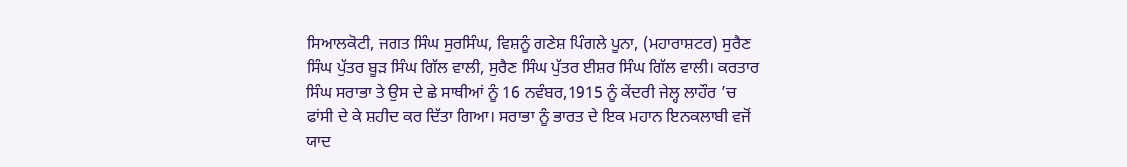ਸਿਆਲਕੋਟੀ, ਜਗਤ ਸਿੰਘ ਸੁਰਸਿੰਘ, ਵਿਸ਼ਨੂੰ ਗਣੇਸ਼ ਪਿੰਗਲੇ ਪੂਨਾ, (ਮਹਾਰਾਸ਼ਟਰ) ਸੁਰੈਣ ਸਿੰਘ ਪੁੱਤਰ ਬੂੜ ਸਿੰਘ ਗਿੱਲ ਵਾਲੀ, ਸੁਰੈਣ ਸਿੰਘ ਪੁੱਤਰ ਈਸ਼ਰ ਸਿੰਘ ਗਿੱਲ ਵਾਲੀ। ਕਰਤਾਰ ਸਿੰਘ ਸਰਾਭਾ ਤੇ ਉਸ ਦੇ ਛੇ ਸਾਥੀਆਂ ਨੂੰ 16 ਨਵੰਬਰ,1915 ਨੂੰ ਕੇਂਦਰੀ ਜੇਲ੍ਹ ਲਾਹੌਰ ’ਚ ਫਾਂਸੀ ਦੇ ਕੇ ਸ਼ਹੀਦ ਕਰ ਦਿੱਤਾ ਗਿਆ। ਸਰਾਭਾ ਨੂੰ ਭਾਰਤ ਦੇ ਇਕ ਮਹਾਨ ਇਨਕਲਾਬੀ ਵਜੋਂ ਯਾਦ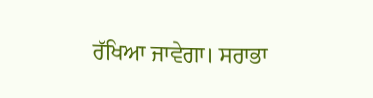ਰੱਖਿਆ ਜਾਵੇਗਾ। ਸਰਾਭਾ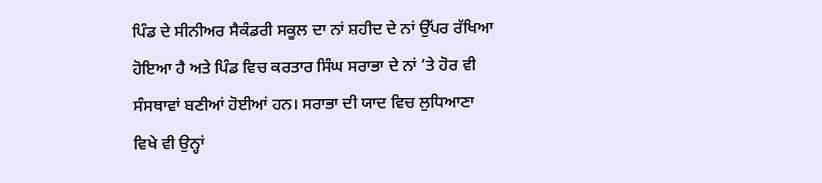ਪਿੰਡ ਦੇ ਸੀਨੀਅਰ ਸੈਕੰਡਰੀ ਸਕੂਲ ਦਾ ਨਾਂ ਸ਼ਹੀਦ ਦੇ ਨਾਂ ਉੱਪਰ ਰੱਖਿਆ ਹੋਇਆ ਹੈ ਅਤੇ ਪਿੰਡ ਵਿਚ ਕਰਤਾਰ ਸਿੰਘ ਸਰਾਭਾ ਦੇ ਨਾਂ ’ਤੇ ਹੋਰ ਵੀ ਸੰਸਥਾਵਾਂ ਬਣੀਆਂ ਹੋਈਆਂ ਹਨ। ਸਰਾਭਾ ਦੀ ਯਾਦ ਵਿਚ ਲੁਧਿਆਣਾ ਵਿਖੇ ਵੀ ਉਨ੍ਹਾਂ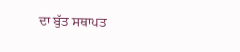ਦਾ ਬੁੱਤ ਸਥਾਪਤ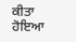ਕੀਤਾ ਹੋਇਆ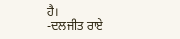ਹੈ।
-ਦਲਜੀਤ ਰਾਏ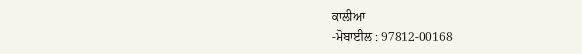ਕਾਲੀਆ
-ਮੋਬਾਈਲ : 97812-00168